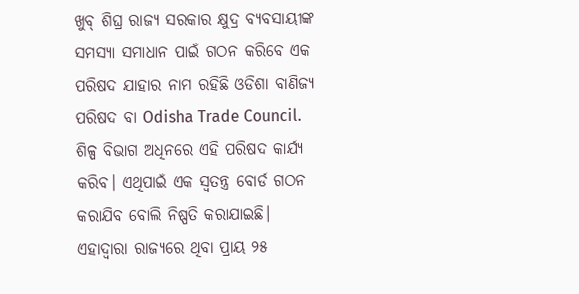ଖୁବ୍ ଶିଘ୍ର ରାଜ୍ୟ ସରକାର କ୍ଷୁଦ୍ର ବ୍ୟବସାୟୀଙ୍କ ସମସ୍ୟା ସମାଧାନ ପାଇଁ ଗଠନ କରିବେ ଏକ ପରିଷଦ ଯାହାର ନାମ ରହିଛି ଓଡିଶା ବାଣିଜ୍ୟ ପରିଷଦ ବା Odisha Trade Council. ଶିଳ୍ପ ବିଭାଗ ଅଧିନରେ ଏହି ପରିଷଦ କାର୍ଯ୍ୟ କରିବ। ଏଥିପାଇଁ ଏକ ସ୍ୱତନ୍ତ୍ର ବୋର୍ଡ ଗଠନ କରାଯିବ ବୋଲି ନିଷ୍ପତି କରାଯାଇଛି।
ଏହାଦ୍ୱାରା ରାଜ୍ୟରେ ଥିବା ପ୍ରାୟ ୨୫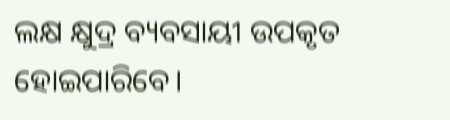ଲକ୍ଷ କ୍ଷୁଦ୍ର ବ୍ୟବସାୟୀ ଉପକୃତ ହୋଇପାରିବେ।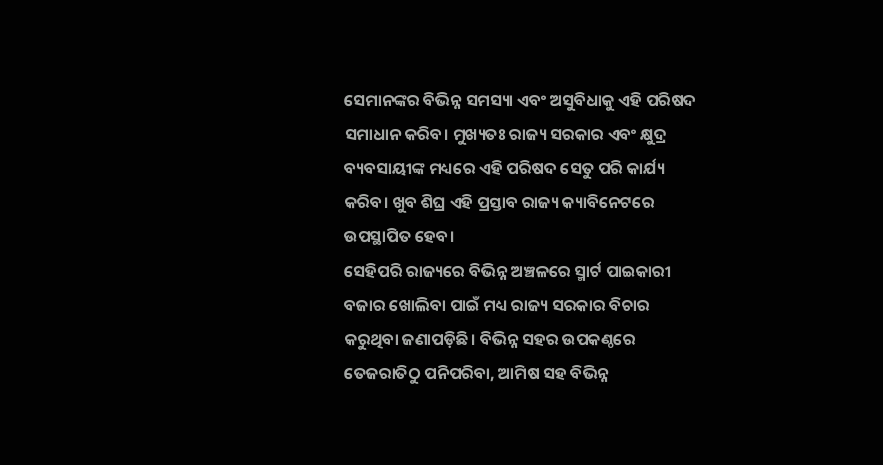ସେମାନଙ୍କର ବିଭିନ୍ନ ସମସ୍ୟା ଏବଂ ଅସୁବିଧାକୁ ଏହି ପରିଷଦ ସମାଧାନ କରିବ। ମୁଖ୍ୟତଃ ରାଜ୍ୟ ସରକାର ଏବଂ କ୍ଷୁଦ୍ର ବ୍ୟବସାୟୀଙ୍କ ମଧ୍ୟରେ ଏହି ପରିଷଦ ସେତୁ ପରି କାର୍ଯ୍ୟ କରିବ। ଖୁବ ଶିଘ୍ର ଏହି ପ୍ରସ୍ତାବ ରାଜ୍ୟ କ୍ୟାବିନେଟରେ ଉପସ୍ଥାପିତ ହେବ।
ସେହିପରି ରାଜ୍ୟରେ ବିଭିନ୍ନ ଅଞ୍ଚଳରେ ସ୍ମାର୍ଟ ପାଇକାରୀ ବଜାର ଖୋଲିବା ପାଇଁ ମଧ୍ୟ ରାଜ୍ୟ ସରକାର ବିଚାର କରୁଥିବା ଜଣାପଡ଼ିଛି। ବିଭିନ୍ନ ସହର ଉପକଣ୍ଠରେ ତେଜରାତିଠୁ ପନିପରିବା, ଆମିଷ ସହ ବିଭିନ୍ନ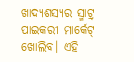ଖାଦ୍ୟଶସ୍ୟର ସ୍ମାଟ୍ର୍ ପାଇକରୀ ମାର୍କେଟ୍ ଖୋଲିବ। ଏହି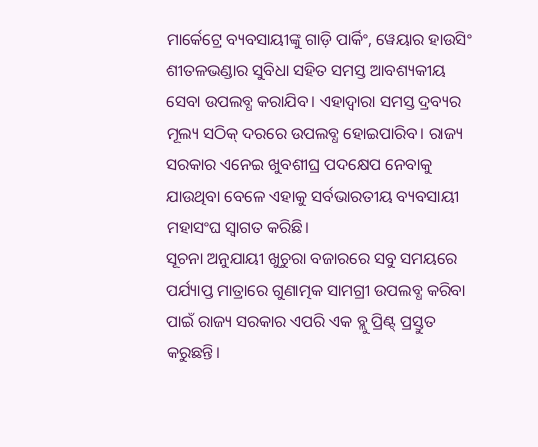ମାର୍କେଟ୍ରେ ବ୍ୟବସାୟୀଙ୍କୁ ଗାଡ଼ି ପାର୍କିଂ, ୱେୟାର ହାଉସିଂ ଶୀତଳଭଣ୍ଡାର ସୁବିଧା ସହିତ ସମସ୍ତ ଆବଶ୍ୟକୀୟ ସେବା ଉପଲବ୍ଧ କରାଯିବ। ଏହାଦ୍ୱାରା ସମସ୍ତ ଦ୍ରବ୍ୟର ମୂଲ୍ୟ ସଠିକ୍ ଦରରେ ଉପଲବ୍ଧ ହୋଇପାରିବ। ରାଜ୍ୟ ସରକାର ଏନେଇ ଖୁବଶୀଘ୍ର ପଦକ୍ଷେପ ନେବାକୁ ଯାଉଥିବା ବେଳେ ଏହାକୁ ସର୍ବଭାରତୀୟ ବ୍ୟବସାୟୀ ମହାସଂଘ ସ୍ୱାଗତ କରିଛି।
ସୂଚନା ଅନୁଯାୟୀ ଖୁଚୁରା ବଜାରରେ ସବୁ ସମୟରେ ପର୍ଯ୍ୟାପ୍ତ ମାତ୍ରାରେ ଗୁଣାତ୍ମକ ସାମଗ୍ରୀ ଉପଲବ୍ଧ କରିବା ପାଇଁ ରାଜ୍ୟ ସରକାର ଏପରି ଏକ ବ୍ଲୁ ପ୍ରିଣ୍ଟ୍ ପ୍ରସ୍ତୁତ କରୁଛନ୍ତି।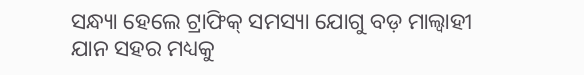ସନ୍ଧ୍ୟା ହେଲେ ଟ୍ରାଫିକ୍ ସମସ୍ୟା ଯୋଗୁ ବଡ଼ ମାଲ୍ବାହୀ ଯାନ ସହର ମଧ୍ୟକୁ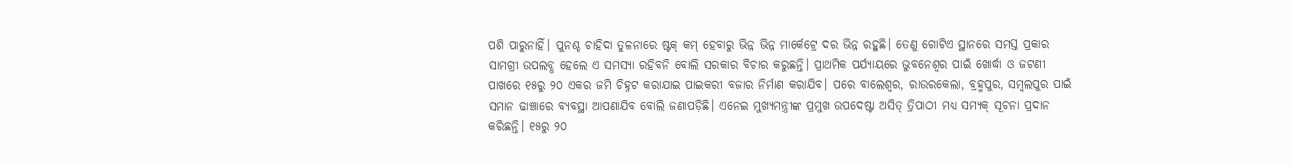ପଶି ପାରୁନାହିଁ। ପୁନଶ୍ଚ ଚାହିଦା ତୁଳନାରେ ଷ୍ଟକ୍ କମ୍ ହେବାରୁ ଭିନ୍ନ ଭିନ୍ନ ମାର୍କେଟ୍ରେ ଦର ଭିନ୍ନ ରହୁଛି। ତେଣୁ ଗୋଟିଏ ସ୍ଥାନରେ ସମସ୍ତ ପ୍ରକାର ସାମଗ୍ରୀ ଉପଲବ୍ଧ ହେଲେ ଏ ସମସ୍ୟା ରହିବନି ବୋଲି ସରକାର ବିଚାର କରୁଛନ୍ତି। ପ୍ରାଥମିକ ପର୍ଯ୍ୟାୟରେ ଭୁବନେଶ୍ୱର ପାଇଁ ଖୋର୍ଦ୍ଧା ଓ ଜଟଣୀ ପାଖରେ ୧୫ରୁ ୨୦ ଏକର ଜମି ଚିହ୍ନଟ କରାଯାଇ ପାଇକରୀ ବଜାର ନିର୍ମାଣ କରାଯିବ। ପରେ ବାଲେଶ୍ୱର, ରାଉରକେଲା, ବ୍ରହ୍ମପୁର, ସମ୍ୱଲପୁର ପାଇଁ ସମାନ ଢାଞ୍ଚାରେ ବ୍ୟବସ୍ଥା ଆପଣାଯିବ ବୋଲି ଜଣାପଡ଼ିଛି। ଏନେଇ ମୁଖ୍ୟମନ୍ତ୍ରୀଙ୍କ ପ୍ରମୁଖ ଉପଦେଷ୍ଟା ଅସିତ୍ ତ୍ରିପାଠୀ ମଧ୍ୟ ସମ୍ୟକ୍ ସୂଚନା ପ୍ରଦାନ କରିଛନ୍ତି। ୧୫ରୁ ୨୦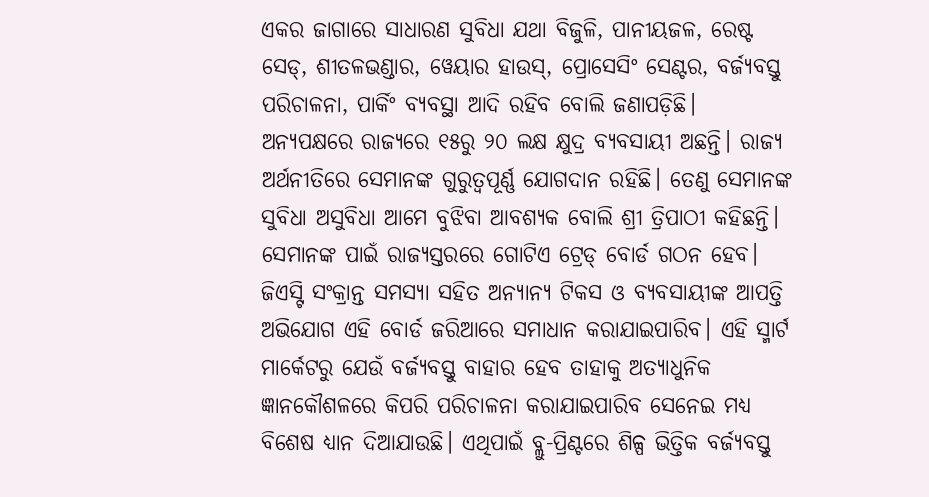ଏକର ଜାଗାରେ ସାଧାରଣ ସୁବିଧା ଯଥା ବିଜୁଳି, ପାନୀୟଜଳ, ରେଷ୍ଟ ସେଡ୍, ଶୀତଳଭଣ୍ଡାର, ୱେୟାର ହାଉସ୍, ପ୍ରୋସେସିଂ ସେଣ୍ଟର, ବର୍ଜ୍ୟବସ୍ତୁ ପରିଚାଳନା, ପାର୍କିଂ ବ୍ୟବସ୍ଥା ଆଦି ରହିବ ବୋଲି ଜଣାପଡ଼ିଛି।
ଅନ୍ୟପକ୍ଷରେ ରାଜ୍ୟରେ ୧୫ରୁ ୨୦ ଲକ୍ଷ କ୍ଷୁଦ୍ର ବ୍ୟବସାୟୀ ଅଛନ୍ତି। ରାଜ୍ୟ ଅର୍ଥନୀତିରେ ସେମାନଙ୍କ ଗୁରୁତ୍ୱପୂର୍ଣ୍ଣ ଯୋଗଦାନ ରହିଛି। ତେଣୁ ସେମାନଙ୍କ ସୁବିଧା ଅସୁବିଧା ଆମେ ବୁଝିବା ଆବଶ୍ୟକ ବୋଲି ଶ୍ରୀ ତ୍ରିପାଠୀ କହିଛନ୍ତି। ସେମାନଙ୍କ ପାଇଁ ରାଜ୍ୟସ୍ତରରେ ଗୋଟିଏ ଟ୍ରେଡ୍ ବୋର୍ଡ ଗଠନ ହେବ। ଜିଏସ୍ଟି ସଂକ୍ରାନ୍ତ ସମସ୍ୟା ସହିତ ଅନ୍ୟାନ୍ୟ ଟିକସ ଓ ବ୍ୟବସାୟୀଙ୍କ ଆପତ୍ତି ଅଭିଯୋଗ ଏହି ବୋର୍ଡ ଜରିଆରେ ସମାଧାନ କରାଯାଇପାରିବ। ଏହି ସ୍ମାର୍ଟ ମାର୍କେଟରୁ ଯେଉଁ ବର୍ଜ୍ୟବସ୍ତୁ ବାହାର ହେବ ତାହାକୁ ଅତ୍ୟାଧୁନିକ ଜ୍ଞାନକୌଶଳରେ କିପରି ପରିଚାଳନା କରାଯାଇପାରିବ ସେନେଇ ମଧ୍ୟ ବିଶେଷ ଧ୍ୟାନ ଦିଆଯାଉଛି। ଏଥିପାଇଁ ବ୍ଲୁ-ପ୍ରିଣ୍ଟରେ ଶିଳ୍ପ ଭିତ୍ତିକ ବର୍ଜ୍ୟବସ୍ତୁ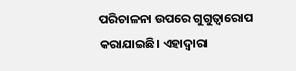ପରିଚାଳନା ଉପରେ ଗୁଗୁତ୍ୱାରୋପ କରାଯାଇଛି। ଏହାଦ୍ୱାରା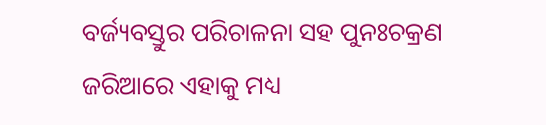ବର୍ଜ୍ୟବସ୍ତୁର ପରିଚାଳନା ସହ ପୁନଃଚକ୍ରଣ ଜରିଆରେ ଏହାକୁ ମଧ୍ୟ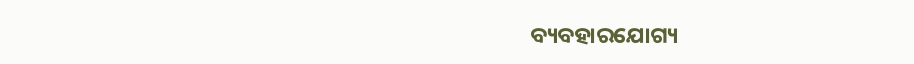ବ୍ୟବହାରଯୋଗ୍ୟ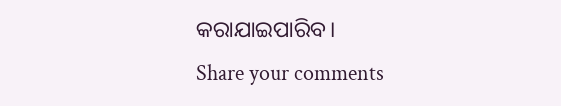କରାଯାଇପାରିବ।
Share your comments